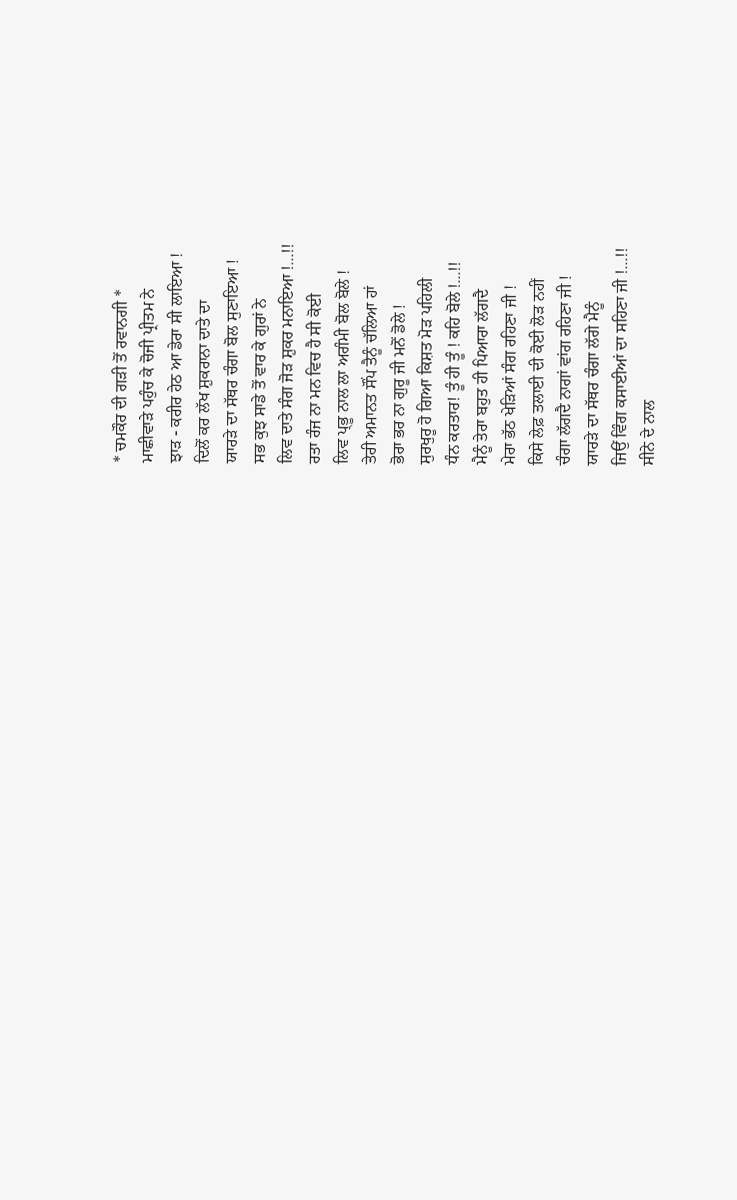* ਚਮਕੌਰ ਦੀ ਗੜੀ ਤੋਂ ਰਵਾਨਗੀ *
ਮਾਛੀਵਾੜੇ ਪਹੁੰਚ ਕੇ ਚੋਜੀ ਪ੍ਰੀਤਮ ਨੇ
ਝਾੜ - ਕਰੀਰ ਹੇਠ ਆ ਡੇਰਾ ਸੀ ਲਾਇਆ !
ਦਿਲੋਂ ਕਰ ਲੱਖ ਸ਼ੁਕਰਾਨਾ ਦਾਤੇ ਦਾ
ਯਾਰੜੇ ਦਾ ਸੱਥਰ ਚੰਗਾ ਬੋਲ ਸੁਣਾਇਆ !
ਸਭ ਕੁਝ ਸਾਡੇ ਤੋਂ ਵਾਰ ਕੇ ਗੁਰਾਂ ਨੇ
ਲਿਵ ਦਾਤੇ ਸੰਗ ਜੋੜ ਸ਼ੁਕਰ ਮਨਾਇਆ !...!!
ਰਤਾ ਰੰਜ ਨਾ ਮਨ ਵਿਚ ਹੈ ਸੀ ਕੋਈ
ਲਿਵ ਪ੍ਭੂ ਨਾਲ ਲਾ ਅਗੰਮੀ ਬੋਲ ਬੋਲੇ !
ਤੇਰੀ ਅਮਾਨਤ ਸੌਂਪ ਤੈਨੂੰ ਚੱਲਿਆ ਹਾਂ
ਭੋਰਾ ਭਰ ਨਾ ਗੁਰੂ ਜੀ ਮਨੋਂ ਡੋਲੇ !
ਸੁਰਖੁਰੂ ਹੋ ਗਿਆ ਕਿਸ਼ਤ ਮੋੜ ਪਹਿਲੀ
ਧੰਨ ਕਰਤਾਰ! ਤੂੰ ਹੀ ਤੂੰ ! ਕਹਿ ਬੋਲੇ !...!!
ਮੈਨੂੰ ਤੇਰਾ ਬਹੁਤ ਹੀ ਪਿਆਰਾ ਲੱਗਦੈ
ਮੇਰਾ ਭੱਠ ਖੇੜਿਆਂ ਸੰਗ ਰਹਿਣਾ ਜੀ !
ਕਿਸੇ ਲੇਫ਼ ਤਲਾਈ ਦੀ ਕੋਈ ਲੋੜ ਨਹੀਂ
ਚੰਗਾ ਲੱਗਦੈ ਨਾਗਾਂ ਵਾਂਗ ਰਹਿਣਾ ਜੀ !
ਯਾਰੜੇ ਦਾ ਸੱਥਰ ਚੰਗਾ ਲੱਗੇ ਮੈਨੂੰ
ਜਿਉਂ ਵਿੰਗ ਕਸਾਈਆਂ ਦਾ ਸਹਿਣਾ ਜੀ !...!!
ਸੀਨੇ ਦੇ ਨਾਲ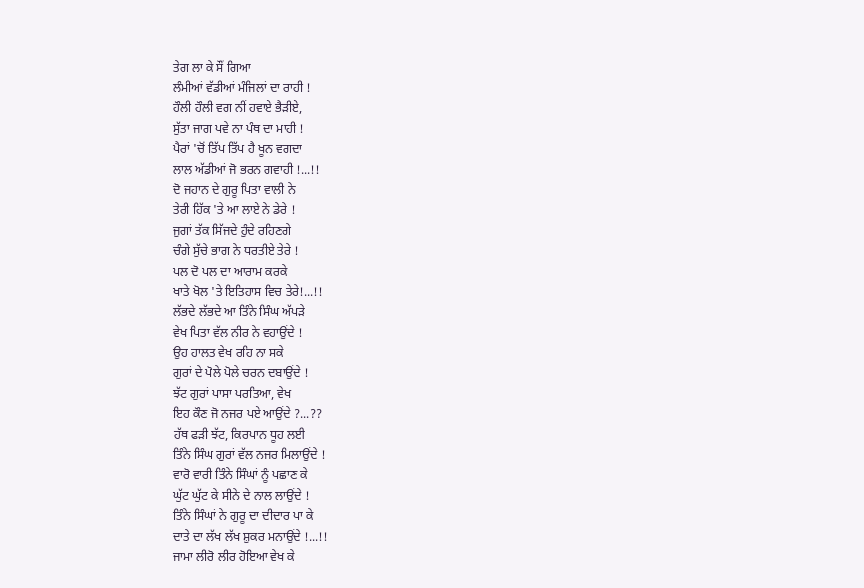ਤੇਗ ਲਾ ਕੇ ਸੌਂ ਗਿਆ
ਲੰਮੀਆਂ ਵੱਡੀਆਂ ਮੰਜਿਲਾਂ ਦਾ ਰਾਹੀ !
ਹੌਲੀ ਹੌਲੀ ਵਗ ਨੀਂ ਹਵਾਏ ਭੈੜੀਏ,
ਸੁੱਤਾ ਜਾਗ ਪਵੇ ਨਾ ਪੰਥ ਦਾ ਮਾਹੀ !
ਪੈਰਾਂ 'ਚੋਂ ਤਿੱਪ ਤਿੱਪ ਹੈ ਖੂਨ ਵਗਦਾ
ਲਾਲ ਅੱਡੀਆਂ ਜੋ ਭਰਨ ਗਵਾਹੀ !...!!
ਦੋ ਜਹਾਨ ਦੇ ਗੁਰੂ ਪਿਤਾ ਵਾਲੀ ਨੇ
ਤੇਰੀ ਹਿੱਕ 'ਤੇ ਆ ਲਾਏ ਨੇ ਡੇਰੇ !
ਜੁਗਾਂ ਤੱਕ ਸਿੱਜਦੇ ਹੁੰਦੇ ਰਹਿਣਗੇ
ਚੰਗੇ ਸੁੱਚੇ ਭਾਗ ਨੇ ਧਰਤੀਏ ਤੇਰੇ !
ਪਲ ਦੋ ਪਲ ਦਾ ਆਰਾਮ ਕਰਕੇ
ਖਾਤੇ ਖੋਲ 'ਤੇ ਇਤਿਹਾਸ ਵਿਚ ਤੇਰੇ!...!!
ਲੱਭਦੇ ਲੱਭਦੇ ਆ ਤਿੰਨੇ ਸਿੰਘ ਅੱਪੜੇ
ਵੇਖ ਪਿਤਾ ਵੱਲ ਨੀਰ ਨੇ ਵਹਾਉਂਦੇ !
ਉਹ ਹਾਲਤ ਵੇਖ ਰਹਿ ਨਾ ਸਕੇ
ਗੁਰਾਂ ਦੇ ਪੋਲੇ ਪੋਲੇ ਚਰਨ ਦਬਾਉਂਦੇ !
ਝੱਟ ਗੁਰਾਂ ਪਾਸਾ ਪਰਤਿਆ, ਵੇਖ
ਇਹ ਕੌਣ ਜੋ ਨਜਰ ਪਏ ਆਉਂਦੇ ?...??
ਹੱਥ ਫੜੀ ਝੱਟ, ਕਿਰਪਾਨ ਧੂਹ ਲਈ
ਤਿੰਨੇ ਸਿੰਘ ਗੁਰਾਂ ਵੱਲ ਨਜਰ ਮਿਲਾਉਂਦੇ !
ਵਾਰੋ ਵਾਰੀ ਤਿੰਨੇ ਸਿੰਘਾਂ ਨੂੰ ਪਛਾਣ ਕੇ
ਘੁੱਟ ਘੁੱਟ ਕੇ ਸੀਨੇ ਦੇ ਨਾਲ ਲਾਉਂਦੇ !
ਤਿੰਨੇ ਸਿੰਘਾਂ ਨੇ ਗੁਰੂ ਦਾ ਦੀਦਾਰ ਪਾ ਕੇ
ਦਾਤੇ ਦਾ ਲੱਖ ਲੱਖ ਸ਼ੁਕਰ ਮਨਾਉਂਦੇ !...!!
ਜਾਮਾ ਲੀਰੋ ਲੀਰ ਹੋਇਆ ਵੇਖ ਕੇ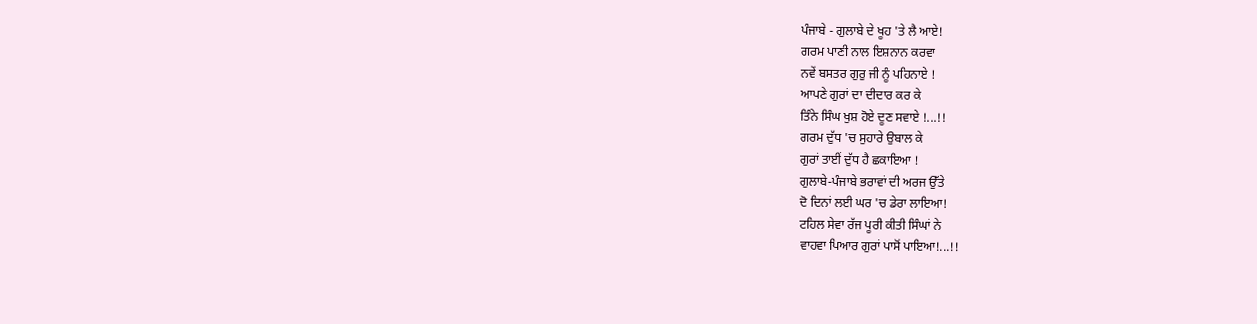ਪੰਜਾਬੇ - ਗੁਲਾਬੇ ਦੇ ਖੂਹ 'ਤੇ ਲੈ ਆਏ!
ਗਰਮ ਪਾਣੀ ਨਾਲ ਇਸ਼ਨਾਨ ਕਰਵਾ
ਨਵੇਂ ਬਸਤਰ ਗੁਰੁ ਜੀ ਨੂੰ ਪਹਿਨਾਏ !
ਆਪਣੇ ਗੁਰਾਂ ਦਾ ਦੀਦਾਰ ਕਰ ਕੇ
ਤਿੰਨੇ ਸਿੰਘ ਖੁਸ਼ ਹੋਏ ਦੂਣ ਸਵਾਏ !...!!
ਗਰਮ ਦੁੱਧ 'ਚ ਸੁਹਾਰੇ ਉਬਾਲ ਕੇ
ਗੁਰਾਂ ਤਾਈਂ ਦੁੱਧ ਹੈ ਛਕਾਇਆ !
ਗੁਲਾਬੇ-ਪੰਜਾਬੇ ਭਰਾਵਾਂ ਦੀ ਅਰਜ ਉੱਤੇ
ਦੋ ਦਿਨਾਂ ਲਈ ਘਰ 'ਚ ਡੇਰਾ ਲਾਇਆ!
ਟਹਿਲ ਸੇਵਾ ਰੱਜ ਪੂਰੀ ਕੀਤੀ ਸਿੰਘਾਂ ਨੇ
ਵਾਹਵਾ ਪਿਆਰ ਗੁਰਾਂ ਪਾਸੋਂ ਪਾਇਆ!...!!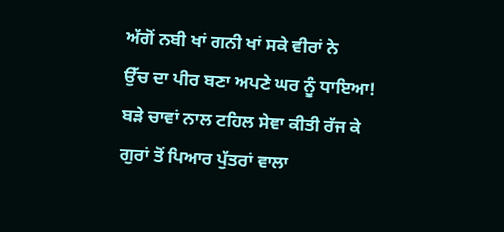ਅੱਗੋਂ ਨਬੀ ਖਾਂ ਗਨੀ ਖਾਂ ਸਕੇ ਵੀਰਾਂ ਨੇ
ਉੱਚ ਦਾ ਪੀਰ ਬਣਾ ਅਪਣੇ ਘਰ ਨੂੰ ਧਾਇਆ!
ਬੜੇ ਚਾਵਾਂ ਨਾਲ ਟਹਿਲ ਸੇਞਾ ਕੀਤੀ ਰੱਜ ਕੇ
ਗੁਰਾਂ ਤੋਂ ਪਿਆਰ ਪੁੱਤਰਾਂ ਵਾਲਾ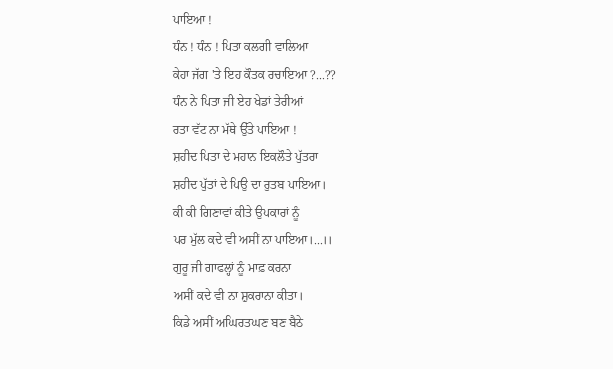ਪਾਇਆ !
ਧੰਨ ! ਧੰਨ ! ਪਿਤਾ ਕਲਗੀ ਵਾਲਿਆ
ਕੇਹਾ ਜੱਗ 'ਤੇ ਇਹ ਕੌਤਕ ਰਚਾਇਆ ?...??
ਧੰਨ ਨੇ ਪਿਤਾ ਜੀ ਏਹ ਖੇਡਾਂ ਤੇਰੀਆਂ
ਰਤਾ ਵੱਟ ਨਾ ਮੱਥੇ ਉੱਤੇ ਪਾਇਆ !
ਸ਼ਹੀਦ ਪਿਤਾ ਦੇ ਮਹਾਨ ਇਕਲੌਤੇ ਪੁੱਤਰਾ
ਸ਼ਹੀਦ ਪੁੱਤਾਂ ਦੇ ਪਿਉ ਦਾ ਰੁਤਬ ਪਾਇਆ।
ਕੀ ਕੀ ਗਿਣਾਵਾਂ ਕੀਤੇ ਉਪਕਾਰਾਂ ਨੂੰ
ਪਰ ਮੁੱਲ ਕਦੇ ਵੀ ਅਸੀਂ ਨਾ ਪਾਇਆ।...।।
ਗੁਰੂ ਜੀ ਗਾਫਲ੍ਹਾਂ ਨੂੰ ਮਾਫ਼ ਕਰਨਾ
ਅਸੀਂ ਕਦੇ ਵੀ ਨਾ ਸ਼ੁਕਰਾਨਾ ਕੀਤਾ।
ਕਿਡੇ ਅਸੀਂ ਅਘਿਰਤਘਣ ਬਣ ਬੈਠੇ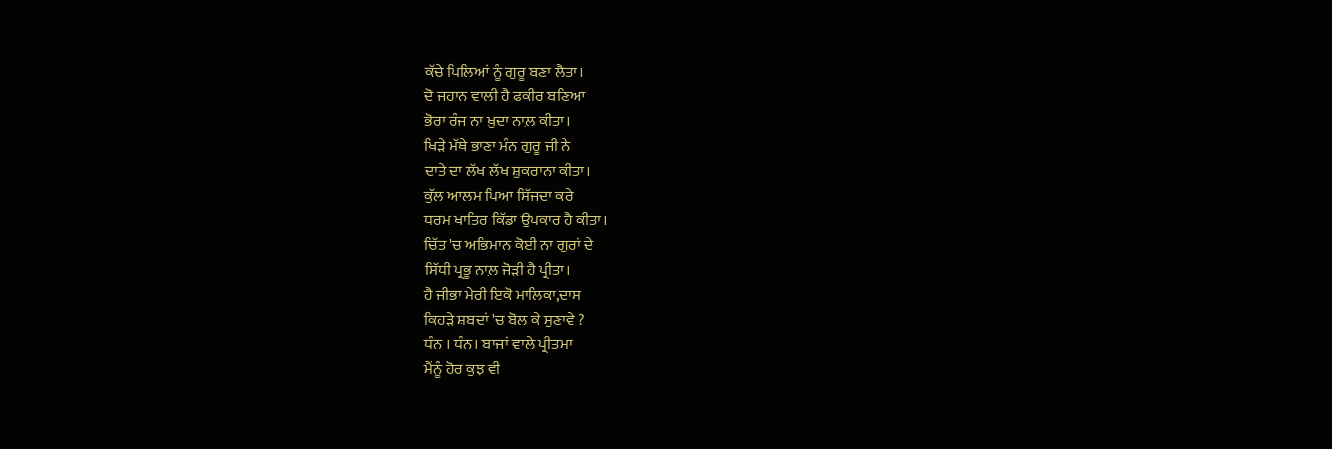ਕੱਚੇ ਪਿਲਿਆਂ ਨੂੰ ਗੁਰੂ ਬਣਾ ਲੈਤਾ।
ਦੋ ਜਹਾਨ ਵਾਲੀ ਹੈ ਫਕੀਰ ਬਣਿਆ
ਭੋਰਾ ਰੰਜ ਨਾ ਖ਼ੁਦਾ ਨਾਲ਼ ਕੀਤਾ।
ਖਿੜੇ ਮੱਥੇ ਭਾਣਾ ਮੰਨ ਗੁਰੂ ਜੀ ਨੇ
ਦਾਤੇ ਦਾ ਲੱਖ ਲੱਖ ਸ਼ੁਕਰਾਨਾ ਕੀਤਾ।
ਕੁੱਲ ਆਲਮ ਪਿਆ ਸਿੱਜਦਾ ਕਰੇ
ਧਰਮ ਖਾਤਿਰ ਕਿੱਡਾ ਉਪਕਾਰ ਹੈ ਕੀਤਾ।
ਚਿੱਤ 'ਚ ਅਭਿਮਾਨ ਕੋਈ ਨਾ ਗੁਰਾਂ ਦੇ
ਸਿੱਧੀ ਪ੍ਰਭੂ ਨਾਲ਼ ਜੋੜੀ ਹੈ ਪ੍ਰੀਤਾ।
ਹੈ ਜੀਭਾ ਮੇਰੀ ਇਕੋ ਮਾਲਿਕਾ,ਦਾਸ
ਕਿਹੜੇ ਸ਼ਬਦਾਂ 'ਚ ਬੋਲ ਕੇ ਸੁਣਾਵੇ ?
ਧੰਨ । ਧੰਨ। ਬਾਜਾਂ ਵਾਲੇ ਪ੍ਰੀਤਮਾ
ਮੈਂਨੂੰ ਹੋਰ ਕੁਝ ਵੀ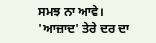ਸਮਝ ਨਾ ਆਵੇ।
'ਆਜ਼ਾਦ' ਤੇਰੇ ਦਰ ਦਾ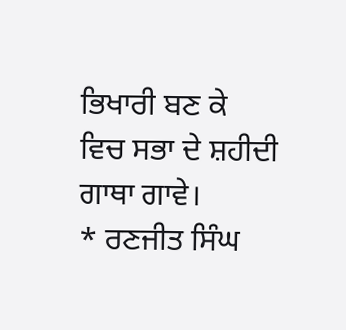ਭਿਖਾਰੀ ਬਣ ਕੇ
ਵਿਚ ਸਭਾ ਦੇ ਸ਼ਹੀਦੀ ਗਾਥਾ ਗਾਵੇ।
* ਰਣਜੀਤ ਸਿੰਘ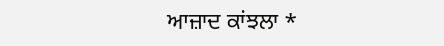ਆਜ਼ਾਦ ਕਾਂਝਲਾ *